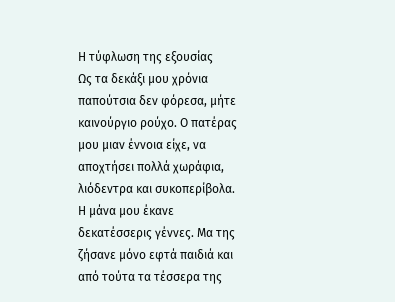Η τύφλωση της εξουσίας
Ως τα δεκάξι μου χρόνια παπούτσια δεν φόρεσα, μήτε καινούργιο ρούχο. Ο πατέρας μου μιαν έννοια είχε, να αποχτήσει πολλά χωράφια, λιόδεντρα και συκοπερίβολα. Η μάνα μου έκανε δεκατέσσερις γέννες. Μα της ζήσανε μόνο εφτά παιδιά και από τούτα τα τέσσερα της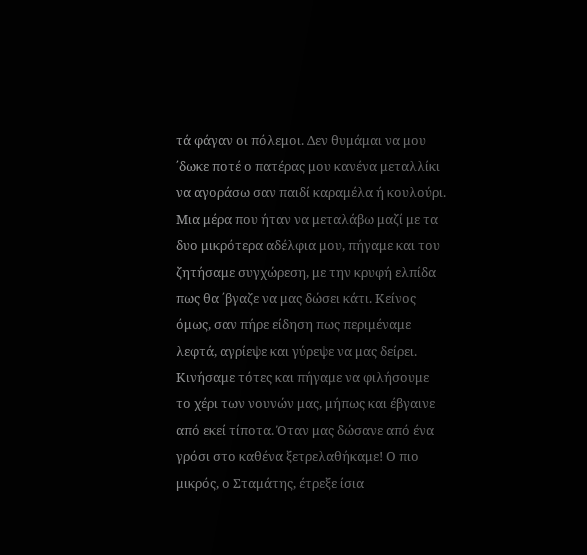τά φάγαν οι πόλεμοι. Δεν θυμάμαι να μου ΄δωκε ποτέ ο πατέρας μου κανένα μεταλλίκι να αγοράσω σαν παιδί καραμέλα ή κουλούρι. Μια μέρα που ήταν να μεταλάβω μαζί με τα δυο μικρότερα αδέλφια μου, πήγαμε και του ζητήσαμε συγχώρεση, με την κρυφή ελπίδα πως θα ΄βγαζε να μας δώσει κάτι. Κείνος όμως, σαν πήρε είδηση πως περιμέναμε λεφτά, αγρίεψε και γύρεψε να μας δείρει. Κινήσαμε τότες και πήγαμε να φιλήσουμε το χέρι των νουνών μας, μήπως και έβγαινε από εκεί τίποτα. Όταν μας δώσανε από ένα γρόσι στο καθένα ξετρελαθήκαμε! Ο πιο μικρός, ο Σταμάτης, έτρεξε ίσια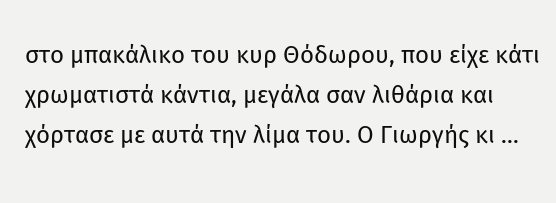στο μπακάλικο του κυρ Θόδωρου, που είχε κάτι χρωματιστά κάντια, μεγάλα σαν λιθάρια και χόρτασε με αυτά την λίμα του. Ο Γιωργής κι ...